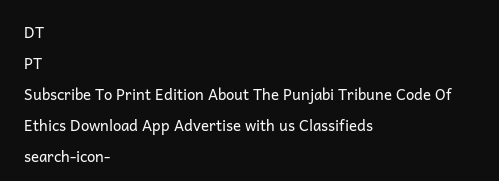DT
PT
Subscribe To Print Edition About The Punjabi Tribune Code Of Ethics Download App Advertise with us Classifieds
search-icon-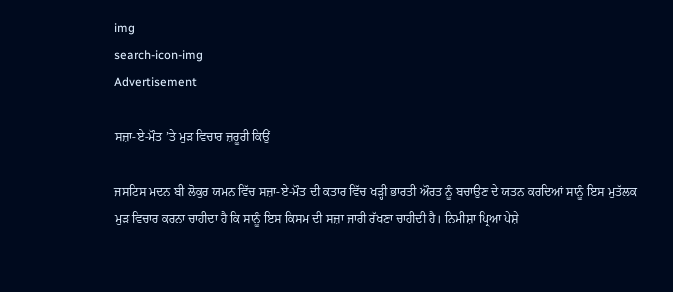img
search-icon-img
Advertisement

ਸਜ਼ਾ-ਏ-ਮੌਤ ’ਤੇ ਮੁੜ ਵਿਚਾਰ ਜ਼ਰੂਰੀ ਕਿਉਂ

ਜਸਟਿਸ ਮਦਨ ਬੀ ਲੋਕੁਰ ਯਮਨ ਵਿੱਚ ਸਜ਼ਾ-ਏ-ਮੌਤ ਦੀ ਕਤਾਰ ਵਿੱਚ ਖੜ੍ਹੀ ਭਾਰਤੀ ਔਰਤ ਨੂੰ ਬਚਾਉਣ ਦੇ ਯਤਨ ਕਰਦਿਆਂ ਸਾਨੂੰ ਇਸ ਮੁਤੱਲਕ ਮੁੜ ਵਿਚਾਰ ਕਰਨਾ ਚਾਹੀਦਾ ਹੈ ਕਿ ਸਾਨੂੰ ਇਸ ਕਿਸਮ ਦੀ ਸਜ਼ਾ ਜਾਰੀ ਰੱਖਣਾ ਚਾਹੀਦੀ ਹੈ। ਨਿਮੀਸ਼ਾ ਪ੍ਰਿਆ ਪੇਸ਼ੇ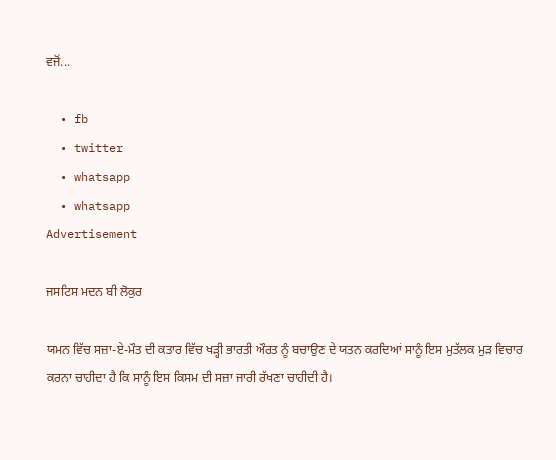ਵਜੋਂ...

  • fb
  • twitter
  • whatsapp
  • whatsapp
Advertisement

ਜਸਟਿਸ ਮਦਨ ਬੀ ਲੋਕੁਰ

ਯਮਨ ਵਿੱਚ ਸਜ਼ਾ-ਏ-ਮੌਤ ਦੀ ਕਤਾਰ ਵਿੱਚ ਖੜ੍ਹੀ ਭਾਰਤੀ ਔਰਤ ਨੂੰ ਬਚਾਉਣ ਦੇ ਯਤਨ ਕਰਦਿਆਂ ਸਾਨੂੰ ਇਸ ਮੁਤੱਲਕ ਮੁੜ ਵਿਚਾਰ ਕਰਨਾ ਚਾਹੀਦਾ ਹੈ ਕਿ ਸਾਨੂੰ ਇਸ ਕਿਸਮ ਦੀ ਸਜ਼ਾ ਜਾਰੀ ਰੱਖਣਾ ਚਾਹੀਦੀ ਹੈ।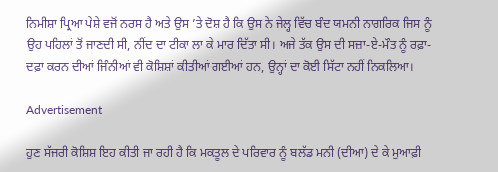ਨਿਮੀਸ਼ਾ ਪ੍ਰਿਆ ਪੇਸ਼ੇ ਵਜੋਂ ਨਰਸ ਹੈ ਅਤੇ ਉਸ ’ਤੇ ਦੋਸ਼ ਹੈ ਕਿ ਉਸ ਨੇ ਜੇਲ੍ਹ ਵਿੱਚ ਬੰਦ ਯਮਨੀ ਨਾਗਰਿਕ ਜਿਸ ਨੂੰ ਉਹ ਪਹਿਲਾਂ ਤੋਂ ਜਾਣਦੀ ਸੀ, ਨੀਂਦ ਦਾ ਟੀਕਾ ਲਾ ਕੇ ਮਾਰ ਦਿੱਤਾ ਸੀ। ਅਜੇ ਤੱਕ ਉਸ ਦੀ ਸਜ਼ਾ-ਏ-ਮੌਤ ਨੂੰ ਰਫ਼ਾ-ਦਫ਼ਾ ਕਰਨ ਦੀਆਂ ਜਿੰਨੀਆਂ ਵੀ ਕੋਸ਼ਿਸ਼ਾਂ ਕੀਤੀਆਂ ਗਈਆਂ ਹਨ, ਉਨ੍ਹਾਂ ਦਾ ਕੋਈ ਸਿੱਟਾ ਨਹੀਂ ਨਿਕਲਿਆ।

Advertisement

ਹੁਣ ਸੱਜਰੀ ਕੋਸ਼ਿਸ਼ ਇਹ ਕੀਤੀ ਜਾ ਰਹੀ ਹੈ ਕਿ ਮਕਤੂਲ ਦੇ ਪਰਿਵਾਰ ਨੂੰ ਬਲੱਡ ਮਨੀ (ਦੀਆ) ਦੇ ਕੇ ਮੁਆਫ਼ੀ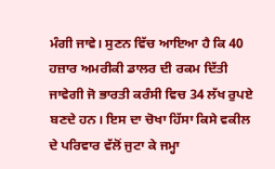ਮੰਗੀ ਜਾਵੇ। ਸੁਣਨ ਵਿੱਚ ਆਇਆ ਹੈ ਕਿ 40 ਹਜ਼ਾਰ ਅਮਰੀਕੀ ਡਾਲਰ ਦੀ ਰਕਮ ਦਿੱਤੀ ਜਾਵੇਗੀ ਜੋ ਭਾਰਤੀ ਕਰੰਸੀ ਵਿਚ 34 ਲੱਖ ਰੁਪਏ ਬਣਦੇ ਹਨ। ਇਸ ਦਾ ਚੋਖਾ ਹਿੱਸਾ ਕਿਸੇ ਵਕੀਲ ਦੇ ਪਰਿਵਾਰ ਵੱਲੋਂ ਜੁਟਾ ਕੇ ਜਮ੍ਹਾ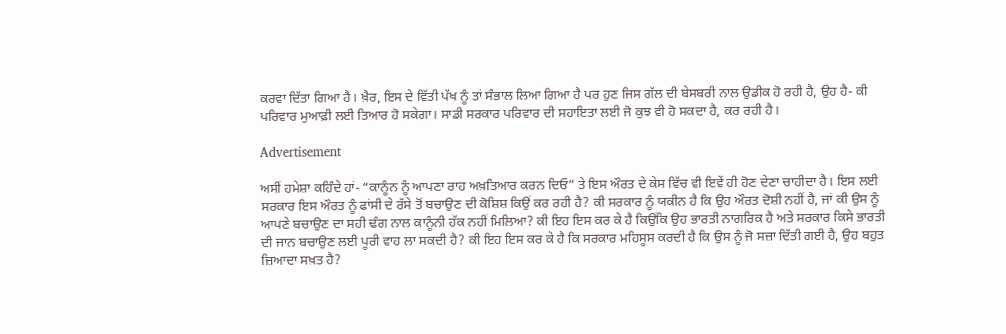ਕਰਵਾ ਦਿੱਤਾ ਗਿਆ ਹੈ। ਖ਼ੈਰ, ਇਸ ਦੇ ਵਿੱਤੀ ਪੱਖ ਨੂੰ ਤਾਂ ਸੰਭਾਲ ਲਿਆ ਗਿਆ ਹੈ ਪਰ ਹੁਣ ਜਿਸ ਗੱਲ ਦੀ ਬੇਸਬਰੀ ਨਾਲ ਉਡੀਕ ਹੋ ਰਹੀ ਹੈ, ਉਹ ਹੈ- ਕੀ ਪਰਿਵਾਰ ਮੁਆਫ਼ੀ ਲਈ ਤਿਆਰ ਹੋ ਸਕੇਗਾ। ਸਾਡੀ ਸਰਕਾਰ ਪਰਿਵਾਰ ਦੀ ਸਹਾਇਤਾ ਲਈ ਜੋ ਕੁਝ ਵੀ ਹੋ ਸਕਦਾ ਹੈ, ਕਰ ਰਹੀ ਹੈ।

Advertisement

ਅਸੀਂ ਹਮੇਸ਼ਾ ਕਹਿੰਦੇ ਹਾਂ- “ਕਾਨੂੰਨ ਨੂੰ ਆਪਣਾ ਰਾਹ ਅਖ਼ਤਿਆਰ ਕਰਨ ਦਿਓ” ਤੇ ਇਸ ਔਰਤ ਦੇ ਕੇਸ ਵਿੱਚ ਵੀ ਇਵੇਂ ਹੀ ਹੋਣ ਦੇਣਾ ਚਾਹੀਦਾ ਹੈ। ਇਸ ਲਈ ਸਰਕਾਰ ਇਸ ਔਰਤ ਨੂੰ ਫਾਂਸੀ ਦੇ ਰੱਸੇ ਤੋਂ ਬਚਾਉਣ ਦੀ ਕੋਸ਼ਿਸ਼ ਕਿਉਂ ਕਰ ਰਹੀ ਹੈ? ਕੀ ਸਰਕਾਰ ਨੂੰ ਯਕੀਨ ਹੈ ਕਿ ਉਹ ਔਰਤ ਦੋਸ਼ੀ ਨਹੀਂ ਹੈ, ਜਾਂ ਕੀ ਉਸ ਨੂੰ ਆਪਣੇ ਬਚਾਉਣ ਦਾ ਸਹੀ ਢੰਗ ਨਾਲ ਕਾਨੂੰਨੀ ਹੱਕ ਨਹੀਂ ਮਿਲਿਆ? ਕੀ ਇਹ ਇਸ ਕਰ ਕੇ ਹੈ ਕਿਉਂਕਿ ਉਹ ਭਾਰਤੀ ਨਾਗਰਿਕ ਹੈ ਅਤੇ ਸਰਕਾਰ ਕਿਸੇ ਭਾਰਤੀ ਦੀ ਜਾਨ ਬਚਾਉਣ ਲਈ ਪੂਰੀ ਵਾਹ ਲਾ ਸਕਦੀ ਹੈ? ਕੀ ਇਹ ਇਸ ਕਰ ਕੇ ਹੈ ਕਿ ਸਰਕਾਰ ਮਹਿਸੂਸ ਕਰਦੀ ਹੈ ਕਿ ਉਸ ਨੂੰ ਜੋ ਸਜ਼ਾ ਦਿੱਤੀ ਗਈ ਹੈ, ਉਹ ਬਹੁਤ ਜ਼ਿਆਦਾ ਸਖ਼ਤ ਹੈ?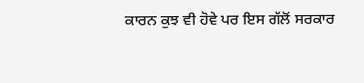ਕਾਰਨ ਕੁਝ ਵੀ ਹੋਵੇ ਪਰ ਇਸ ਗੱਲੋਂ ਸਰਕਾਰ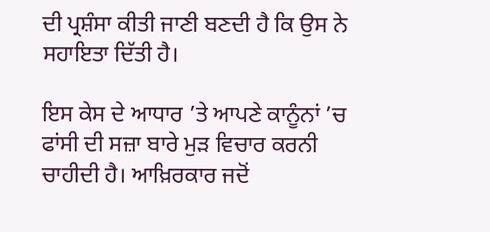ਦੀ ਪ੍ਰਸ਼ੰਸਾ ਕੀਤੀ ਜਾਣੀ ਬਣਦੀ ਹੈ ਕਿ ਉਸ ਨੇ ਸਹਾਇਤਾ ਦਿੱਤੀ ਹੈ।

ਇਸ ਕੇਸ ਦੇ ਆਧਾਰ ’ਤੇ ਆਪਣੇ ਕਾਨੂੰਨਾਂ ’ਚ ਫਾਂਸੀ ਦੀ ਸਜ਼ਾ ਬਾਰੇ ਮੁੜ ਵਿਚਾਰ ਕਰਨੀ ਚਾਹੀਦੀ ਹੈ। ਆਖ਼ਿਰਕਾਰ ਜਦੋਂ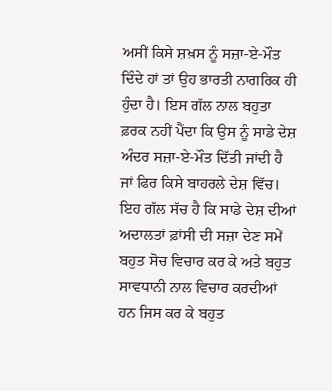ਅਸੀਂ ਕਿਸੇ ਸ਼ਖ਼ਸ ਨੂੰ ਸਜ਼ਾ-ਏ-ਮੌਤ ਦਿੰਦੇ ਹਾਂ ਤਾਂ ਉਹ ਭਾਰਤੀ ਨਾਗਰਿਕ ਹੀ ਹੁੰਦਾ ਹੈ। ਇਸ ਗੱਲ ਨਾਲ ਬਹੁਤਾ ਫ਼ਰਕ ਨਹੀਂ ਪੈਂਦਾ ਕਿ ਉਸ ਨੂੰ ਸਾਡੇ ਦੇਸ਼ ਅੰਦਰ ਸਜ਼ਾ-ਏ-ਮੌਤ ਦਿੱਤੀ ਜਾਂਦੀ ਹੈ ਜਾਂ ਫਿਰ ਕਿਸੇ ਬਾਹਰਲੇ ਦੇਸ਼ ਵਿੱਚ। ਇਹ ਗੱਲ ਸੱਚ ਹੈ ਕਿ ਸਾਡੇ ਦੇਸ਼ ਦੀਆਂ ਅਦਾਲਤਾਂ ਫ਼ਾਂਸੀ ਦੀ ਸਜ਼ਾ ਦੇਣ ਸਮੇਂ ਬਹੁਤ ਸੋਚ ਵਿਚਾਰ ਕਰ ਕੇ ਅਤੇ ਬਹੁਤ ਸਾਵਧਾਨੀ ਨਾਲ ਵਿਚਾਰ ਕਰਦੀਆਂ ਹਨ ਜਿਸ ਕਰ ਕੇ ਬਹੁਤ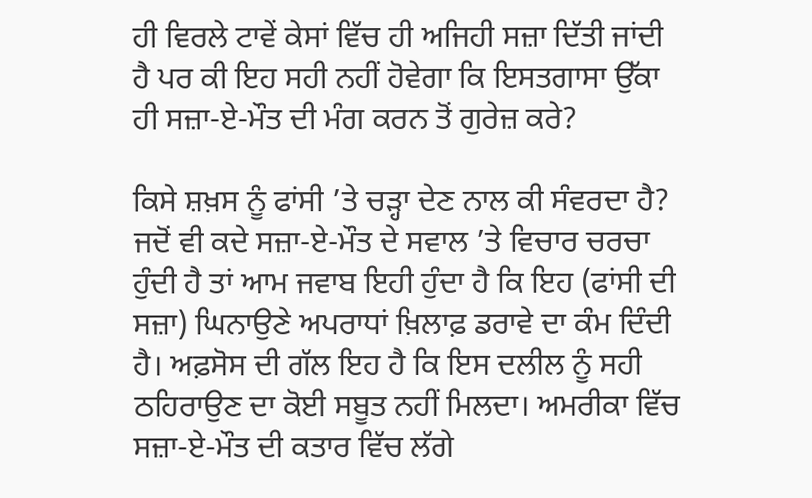ਹੀ ਵਿਰਲੇ ਟਾਵੇਂ ਕੇਸਾਂ ਵਿੱਚ ਹੀ ਅਜਿਹੀ ਸਜ਼ਾ ਦਿੱਤੀ ਜਾਂਦੀ ਹੈ ਪਰ ਕੀ ਇਹ ਸਹੀ ਨਹੀਂ ਹੋਵੇਗਾ ਕਿ ਇਸਤਗਾਸਾ ਉੱਕਾ ਹੀ ਸਜ਼ਾ-ਏ-ਮੌਤ ਦੀ ਮੰਗ ਕਰਨ ਤੋਂ ਗੁਰੇਜ਼ ਕਰੇ?

ਕਿਸੇ ਸ਼ਖ਼ਸ ਨੂੰ ਫਾਂਸੀ ’ਤੇ ਚੜ੍ਹਾ ਦੇਣ ਨਾਲ ਕੀ ਸੰਵਰਦਾ ਹੈ? ਜਦੋਂ ਵੀ ਕਦੇ ਸਜ਼ਾ-ਏ-ਮੌਤ ਦੇ ਸਵਾਲ ’ਤੇ ਵਿਚਾਰ ਚਰਚਾ ਹੁੰਦੀ ਹੈ ਤਾਂ ਆਮ ਜਵਾਬ ਇਹੀ ਹੁੰਦਾ ਹੈ ਕਿ ਇਹ (ਫਾਂਸੀ ਦੀ ਸਜ਼ਾ) ਘਿਨਾਉਣੇ ਅਪਰਾਧਾਂ ਖ਼ਿਲਾਫ਼ ਡਰਾਵੇ ਦਾ ਕੰਮ ਦਿੰਦੀ ਹੈ। ਅਫ਼ਸੋਸ ਦੀ ਗੱਲ ਇਹ ਹੈ ਕਿ ਇਸ ਦਲੀਲ ਨੂੰ ਸਹੀ ਠਹਿਰਾਉਣ ਦਾ ਕੋਈ ਸਬੂਤ ਨਹੀਂ ਮਿਲਦਾ। ਅਮਰੀਕਾ ਵਿੱਚ ਸਜ਼ਾ-ਏ-ਮੌਤ ਦੀ ਕਤਾਰ ਵਿੱਚ ਲੱਗੇ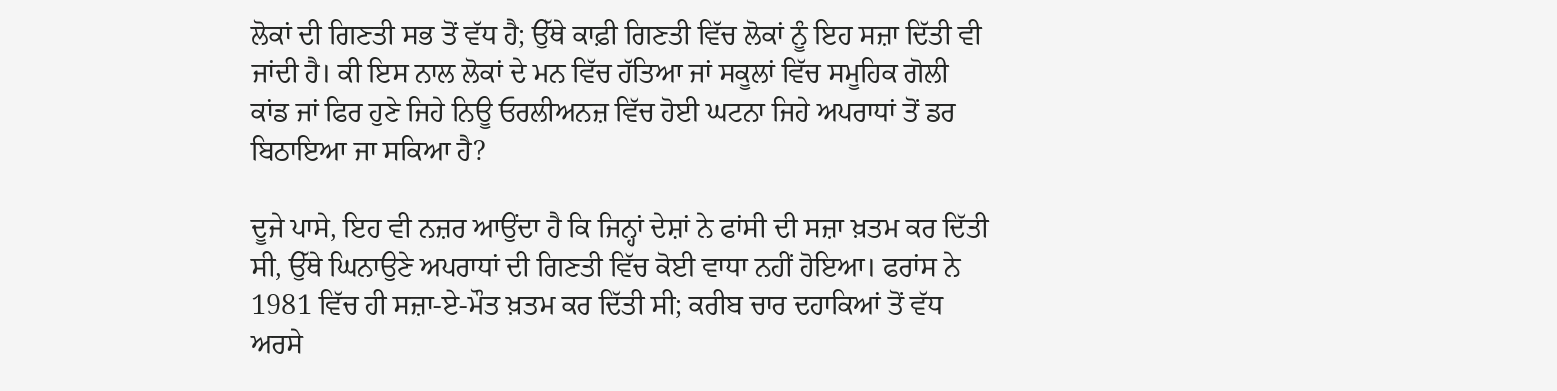ਲੋਕਾਂ ਦੀ ਗਿਣਤੀ ਸਭ ਤੋਂ ਵੱਧ ਹੈ; ਉੱਥੇ ਕਾਫ਼ੀ ਗਿਣਤੀ ਵਿੱਚ ਲੋਕਾਂ ਨੂੰ ਇਹ ਸਜ਼ਾ ਦਿੱਤੀ ਵੀ ਜਾਂਦੀ ਹੈ। ਕੀ ਇਸ ਨਾਲ ਲੋਕਾਂ ਦੇ ਮਨ ਵਿੱਚ ਹੱਤਿਆ ਜਾਂ ਸਕੂਲਾਂ ਵਿੱਚ ਸਮੂਹਿਕ ਗੋਲੀ ਕਾਂਡ ਜਾਂ ਫਿਰ ਹੁਣੇ ਜਿਹੇ ਨਿਊ ਓਰਲੀਅਨਜ਼ ਵਿੱਚ ਹੋਈ ਘਟਨਾ ਜਿਹੇ ਅਪਰਾਧਾਂ ਤੋਂ ਡਰ ਬਿਠਾਇਆ ਜਾ ਸਕਿਆ ਹੈ?

ਦੂਜੇ ਪਾਸੇ, ਇਹ ਵੀ ਨਜ਼ਰ ਆਉਂਦਾ ਹੈ ਕਿ ਜਿਨ੍ਹਾਂ ਦੇਸ਼ਾਂ ਨੇ ਫਾਂਸੀ ਦੀ ਸਜ਼ਾ ਖ਼ਤਮ ਕਰ ਦਿੱਤੀ ਸੀ, ਉੱਥੇ ਘਿਨਾਉਣੇ ਅਪਰਾਧਾਂ ਦੀ ਗਿਣਤੀ ਵਿੱਚ ਕੋਈ ਵਾਧਾ ਨਹੀਂ ਹੋਇਆ। ਫਰਾਂਸ ਨੇ 1981 ਵਿੱਚ ਹੀ ਸਜ਼ਾ-ਏ-ਮੌਤ ਖ਼ਤਮ ਕਰ ਦਿੱਤੀ ਸੀ; ਕਰੀਬ ਚਾਰ ਦਹਾਕਿਆਂ ਤੋਂ ਵੱਧ ਅਰਸੇ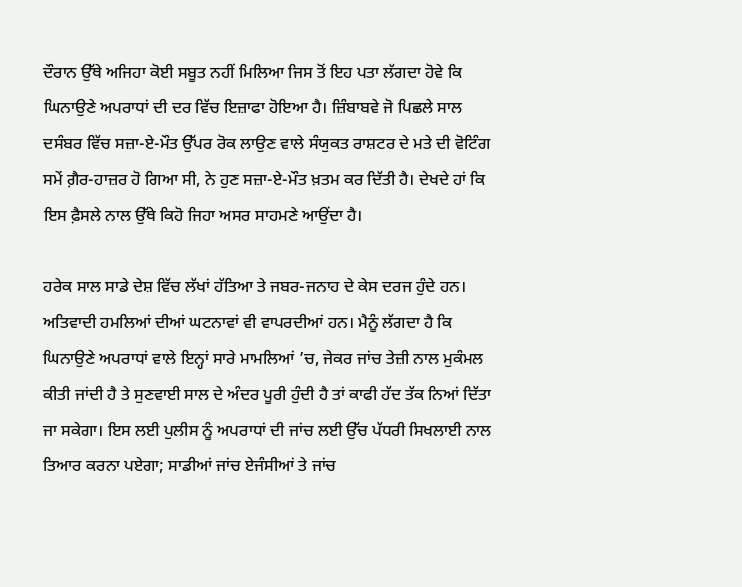ਦੌਰਾਨ ਉੱਥੇ ਅਜਿਹਾ ਕੋਈ ਸਬੂਤ ਨਹੀਂ ਮਿਲਿਆ ਜਿਸ ਤੋਂ ਇਹ ਪਤਾ ਲੱਗਦਾ ਹੋਵੇ ਕਿ ਘਿਨਾਉਣੇ ਅਪਰਾਧਾਂ ਦੀ ਦਰ ਵਿੱਚ ਇਜ਼ਾਫਾ ਹੋਇਆ ਹੈ। ਜ਼ਿੰਬਾਬਵੇ ਜੋ ਪਿਛਲੇ ਸਾਲ ਦਸੰਬਰ ਵਿੱਚ ਸਜ਼ਾ-ਏ-ਮੌਤ ਉੱਪਰ ਰੋਕ ਲਾਉਣ ਵਾਲੇ ਸੰਯੁਕਤ ਰਾਸ਼ਟਰ ਦੇ ਮਤੇ ਦੀ ਵੋਟਿੰਗ ਸਮੇਂ ਗ਼ੈਰ-ਹਾਜ਼ਰ ਹੋ ਗਿਆ ਸੀ, ਨੇ ਹੁਣ ਸਜ਼ਾ-ਏ-ਮੌਤ ਖ਼ਤਮ ਕਰ ਦਿੱਤੀ ਹੈ। ਦੇਖਦੇ ਹਾਂ ਕਿ ਇਸ ਫ਼ੈਸਲੇ ਨਾਲ ਉੱਥੇ ਕਿਹੋ ਜਿਹਾ ਅਸਰ ਸਾਹਮਣੇ ਆਉਂਦਾ ਹੈ।

ਹਰੇਕ ਸਾਲ ਸਾਡੇ ਦੇਸ਼ ਵਿੱਚ ਲੱਖਾਂ ਹੱਤਿਆ ਤੇ ਜਬਰ-ਜਨਾਹ ਦੇ ਕੇਸ ਦਰਜ ਹੁੰਦੇ ਹਨ। ਅਤਿਵਾਦੀ ਹਮਲਿਆਂ ਦੀਆਂ ਘਟਨਾਵਾਂ ਵੀ ਵਾਪਰਦੀਆਂ ਹਨ। ਮੈਨੂੰ ਲੱਗਦਾ ਹੈ ਕਿ ਘਿਨਾਉਣੇ ਅਪਰਾਧਾਂ ਵਾਲੇ ਇਨ੍ਹਾਂ ਸਾਰੇ ਮਾਮਲਿਆਂ ’ਚ, ਜੇਕਰ ਜਾਂਚ ਤੇਜ਼ੀ ਨਾਲ ਮੁਕੰਮਲ ਕੀਤੀ ਜਾਂਦੀ ਹੈ ਤੇ ਸੁਣਵਾਈ ਸਾਲ ਦੇ ਅੰਦਰ ਪੂਰੀ ਹੁੰਦੀ ਹੈ ਤਾਂ ਕਾਫੀ ਹੱਦ ਤੱਕ ਨਿਆਂ ਦਿੱਤਾ ਜਾ ਸਕੇਗਾ। ਇਸ ਲਈ ਪੁਲੀਸ ਨੂੰ ਅਪਰਾਧਾਂ ਦੀ ਜਾਂਚ ਲਈ ਉੱਚ ਪੱਧਰੀ ਸਿਖਲਾਈ ਨਾਲ ਤਿਆਰ ਕਰਨਾ ਪਏਗਾ; ਸਾਡੀਆਂ ਜਾਂਚ ਏਜੰਸੀਆਂ ਤੇ ਜਾਂਚ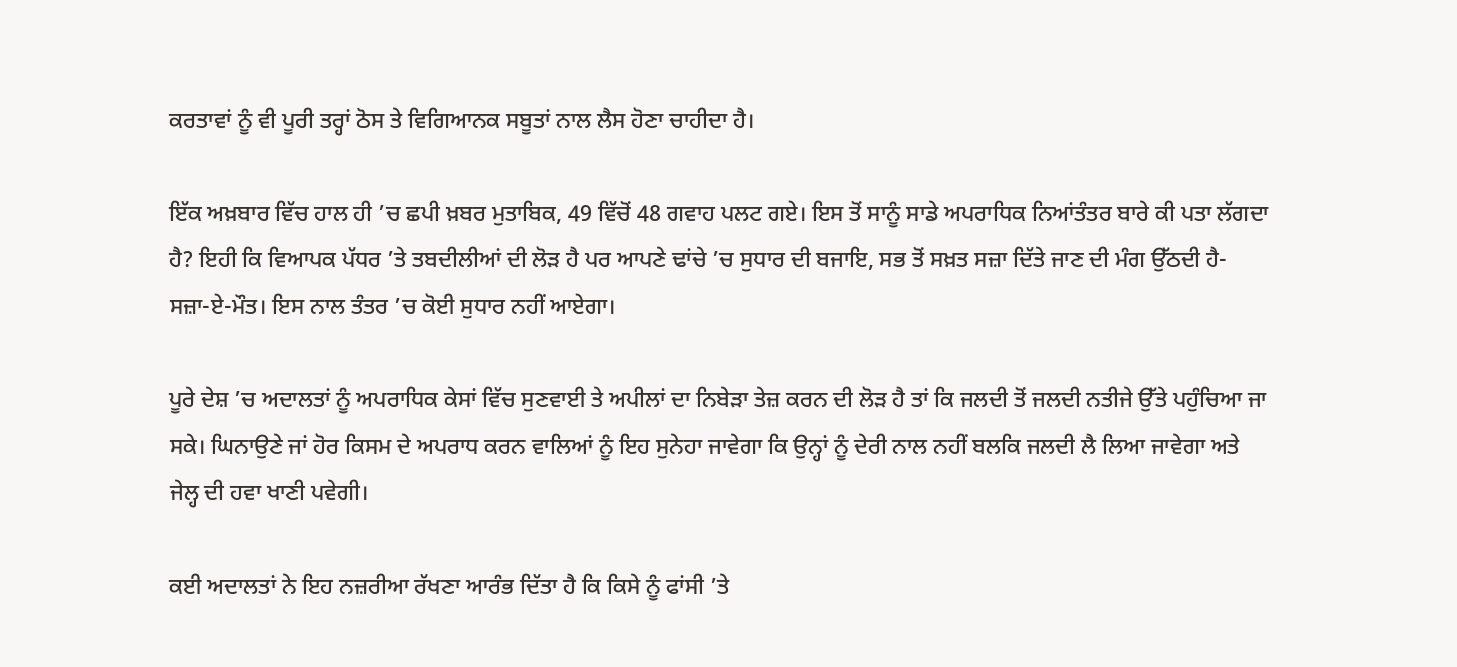ਕਰਤਾਵਾਂ ਨੂੰ ਵੀ ਪੂਰੀ ਤਰ੍ਹਾਂ ਠੋਸ ਤੇ ਵਿਗਿਆਨਕ ਸਬੂਤਾਂ ਨਾਲ ਲੈਸ ਹੋਣਾ ਚਾਹੀਦਾ ਹੈ।

ਇੱਕ ਅਖ਼ਬਾਰ ਵਿੱਚ ਹਾਲ ਹੀ ’ਚ ਛਪੀ ਖ਼ਬਰ ਮੁਤਾਬਿਕ, 49 ਵਿੱਚੋਂ 48 ਗਵਾਹ ਪਲਟ ਗਏ। ਇਸ ਤੋਂ ਸਾਨੂੰ ਸਾਡੇ ਅਪਰਾਧਿਕ ਨਿਆਂਤੰਤਰ ਬਾਰੇ ਕੀ ਪਤਾ ਲੱਗਦਾ ਹੈ? ਇਹੀ ਕਿ ਵਿਆਪਕ ਪੱਧਰ ’ਤੇ ਤਬਦੀਲੀਆਂ ਦੀ ਲੋੜ ਹੈ ਪਰ ਆਪਣੇ ਢਾਂਚੇ ’ਚ ਸੁਧਾਰ ਦੀ ਬਜਾਇ, ਸਭ ਤੋਂ ਸਖ਼ਤ ਸਜ਼ਾ ਦਿੱਤੇ ਜਾਣ ਦੀ ਮੰਗ ਉੱਠਦੀ ਹੈ- ਸਜ਼ਾ-ਏ-ਮੌਤ। ਇਸ ਨਾਲ ਤੰਤਰ ’ਚ ਕੋਈ ਸੁਧਾਰ ਨਹੀਂ ਆਏਗਾ।

ਪੂਰੇ ਦੇਸ਼ ’ਚ ਅਦਾਲਤਾਂ ਨੂੰ ਅਪਰਾਧਿਕ ਕੇਸਾਂ ਵਿੱਚ ਸੁਣਵਾਈ ਤੇ ਅਪੀਲਾਂ ਦਾ ਨਿਬੇੜਾ ਤੇਜ਼ ਕਰਨ ਦੀ ਲੋੜ ਹੈ ਤਾਂ ਕਿ ਜਲਦੀ ਤੋਂ ਜਲਦੀ ਨਤੀਜੇ ਉੱਤੇ ਪਹੁੰਚਿਆ ਜਾ ਸਕੇ। ਘਿਨਾਉਣੇ ਜਾਂ ਹੋਰ ਕਿਸਮ ਦੇ ਅਪਰਾਧ ਕਰਨ ਵਾਲਿਆਂ ਨੂੰ ਇਹ ਸੁਨੇਹਾ ਜਾਵੇਗਾ ਕਿ ਉਨ੍ਹਾਂ ਨੂੰ ਦੇਰੀ ਨਾਲ ਨਹੀਂ ਬਲਕਿ ਜਲਦੀ ਲੈ ਲਿਆ ਜਾਵੇਗਾ ਅਤੇ ਜੇਲ੍ਹ ਦੀ ਹਵਾ ਖਾਣੀ ਪਵੇਗੀ।

ਕਈ ਅਦਾਲਤਾਂ ਨੇ ਇਹ ਨਜ਼ਰੀਆ ਰੱਖਣਾ ਆਰੰਭ ਦਿੱਤਾ ਹੈ ਕਿ ਕਿਸੇ ਨੂੰ ਫਾਂਸੀ ’ਤੇ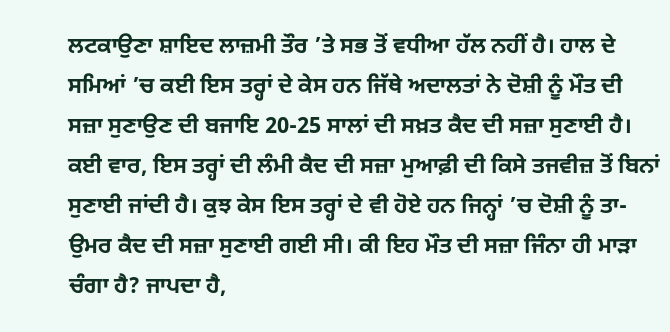ਲਟਕਾਉਣਾ ਸ਼ਾਇਦ ਲਾਜ਼ਮੀ ਤੌਰ ’ਤੇ ਸਭ ਤੋਂ ਵਧੀਆ ਹੱਲ ਨਹੀਂ ਹੈ। ਹਾਲ ਦੇ ਸਮਿਆਂ ’ਚ ਕਈ ਇਸ ਤਰ੍ਹਾਂ ਦੇ ਕੇਸ ਹਨ ਜਿੱਥੇ ਅਦਾਲਤਾਂ ਨੇ ਦੋਸ਼ੀ ਨੂੰ ਮੌਤ ਦੀ ਸਜ਼ਾ ਸੁਣਾਉਣ ਦੀ ਬਜਾਇ 20-25 ਸਾਲਾਂ ਦੀ ਸਖ਼ਤ ਕੈਦ ਦੀ ਸਜ਼ਾ ਸੁਣਾਈ ਹੈ। ਕਈ ਵਾਰ, ਇਸ ਤਰ੍ਹਾਂ ਦੀ ਲੰਮੀ ਕੈਦ ਦੀ ਸਜ਼ਾ ਮੁਆਫ਼ੀ ਦੀ ਕਿਸੇ ਤਜਵੀਜ਼ ਤੋਂ ਬਿਨਾਂ ਸੁਣਾਈ ਜਾਂਦੀ ਹੈ। ਕੁਝ ਕੇਸ ਇਸ ਤਰ੍ਹਾਂ ਦੇ ਵੀ ਹੋਏ ਹਨ ਜਿਨ੍ਹਾਂ ’ਚ ਦੋਸ਼ੀ ਨੂੰ ਤਾ-ਉਮਰ ਕੈਦ ਦੀ ਸਜ਼ਾ ਸੁਣਾਈ ਗਈ ਸੀ। ਕੀ ਇਹ ਮੌਤ ਦੀ ਸਜ਼ਾ ਜਿੰਨਾ ਹੀ ਮਾੜਾ ਚੰਗਾ ਹੈ? ਜਾਪਦਾ ਹੈ,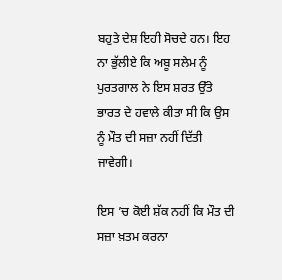ਬਹੁਤੇ ਦੇਸ਼ ਇਹੀ ਸੋਚਦੇ ਹਨ। ਇਹ ਨਾ ਭੁੱਲੀਏ ਕਿ ਅਬੂ ਸਲੇਮ ਨੂੰ ਪੁਰਤਗਾਲ ਨੇ ਇਸ ਸ਼ਰਤ ਉੱਤੇ ਭਾਰਤ ਦੇ ਹਵਾਲੇ ਕੀਤਾ ਸੀ ਕਿ ਉਸ ਨੂੰ ਮੌਤ ਦੀ ਸਜ਼ਾ ਨਹੀਂ ਦਿੱਤੀ ਜਾਵੇਗੀ।

ਇਸ ’ਚ ਕੋਈ ਸ਼ੱਕ ਨਹੀਂ ਕਿ ਮੌਤ ਦੀ ਸਜ਼ਾ ਖ਼ਤਮ ਕਰਨਾ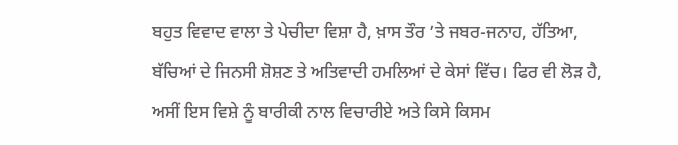ਬਹੁਤ ਵਿਵਾਦ ਵਾਲਾ ਤੇ ਪੇਚੀਦਾ ਵਿਸ਼ਾ ਹੈ, ਖ਼ਾਸ ਤੌਰ ’ਤੇ ਜਬਰ-ਜਨਾਹ, ਹੱਤਿਆ, ਬੱਚਿਆਂ ਦੇ ਜਿਨਸੀ ਸ਼ੋਸ਼ਣ ਤੇ ਅਤਿਵਾਦੀ ਹਮਲਿਆਂ ਦੇ ਕੇਸਾਂ ਵਿੱਚ। ਫਿਰ ਵੀ ਲੋੜ ਹੈ, ਅਸੀਂ ਇਸ ਵਿਸ਼ੇ ਨੂੰ ਬਾਰੀਕੀ ਨਾਲ ਵਿਚਾਰੀਏ ਅਤੇ ਕਿਸੇ ਕਿਸਮ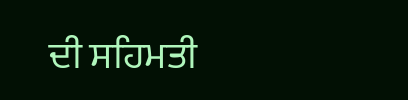ਦੀ ਸਹਿਮਤੀ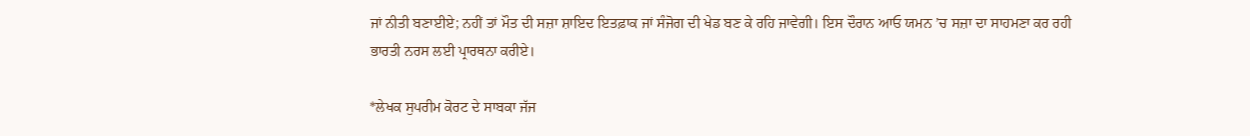ਜਾਂ ਨੀਤੀ ਬਣਾਈਏ; ਨਹੀਂ ਤਾਂ ਮੌਤ ਦੀ ਸਜ਼ਾ ਸ਼ਾਇਦ ਇਤਫ਼ਾਕ ਜਾਂ ਸੰਜੋਗ ਦੀ ਖੇਡ ਬਣ ਕੇ ਰਹਿ ਜਾਵੇਗੀ। ਇਸ ਦੌਰਾਨ ਆਓ ਯਮਨ ’ਚ ਸਜ਼ਾ ਦਾ ਸਾਹਮਣਾ ਕਰ ਰਹੀ ਭਾਰਤੀ ਨਰਸ ਲਈ ਪ੍ਰਾਰਥਨਾ ਕਰੀਏ।

*ਲੇਖਕ ਸੁਪਰੀਮ ਕੋਰਟ ਦੇ ਸਾਬਕਾ ਜੱਜ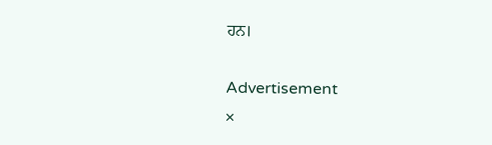ਹਨ।

Advertisement
×